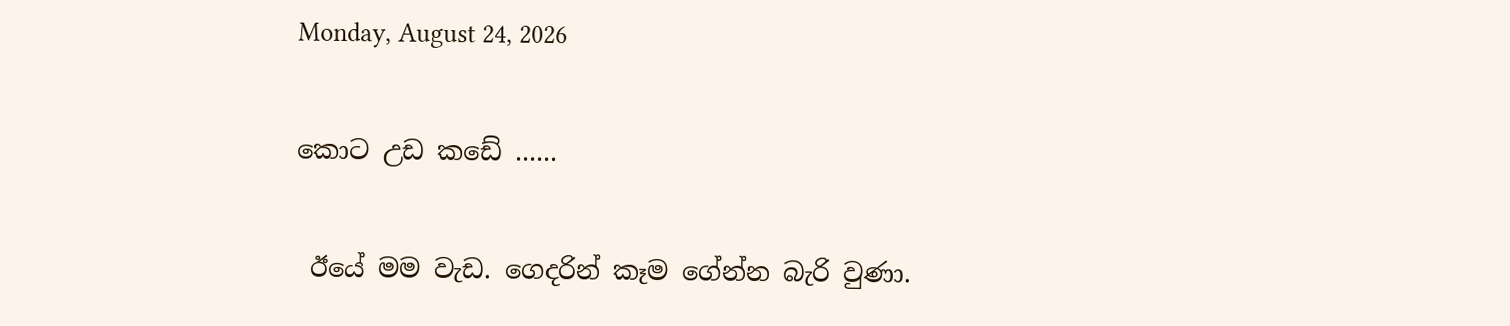Monday, August 24, 2026

කොට උඩ කඩේ ......

 ඊයේ මම වැඩ. ගෙදරින් කෑම ගේන්න බැරි වුණා.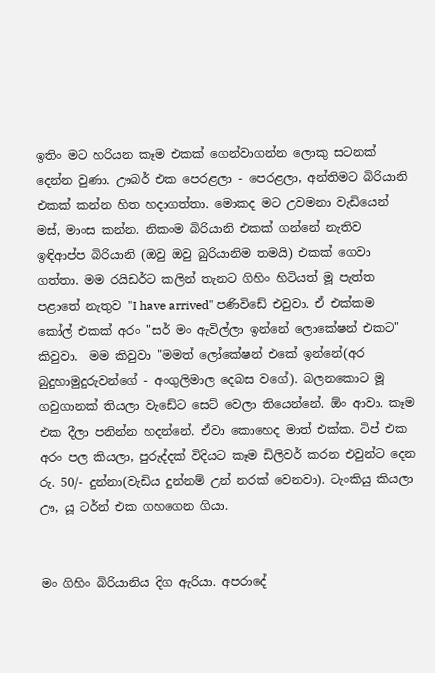ඉතිං මට හරියන කෑම එකක් ගෙන්වාගන්න ලොකු සටනක් දෙන්න වුණා. ඌබර් එක පෙරළලා - පෙරළලා, අන්තිමට බිරියානි එකක් කන්න හිත හදාගත්තා. මොකද මට උවමනා වැඩියෙන් මස්, මාංස කන්න. නිකංම බිරියානි එකක් ගන්නේ නැතිව ඉඳිආප්ප බිරියානි (ඔවු ඔවු බුරියානිම තමයි) එකක් ගෙවා ගත්තා. මම රයිඩර්ට කලින් තැනට ගිහිං හිටියත් මූ පැත්ත පළාතේ නැතුව "I have arrived" පණිවිඩේ එවුවා. ඒ එක්කම කෝල් එකක් අරං "සර් මං ඇවිල්ලා ඉන්නේ ලොකේෂන් එකට" කිවුවා.  මම කිවුවා "මමත් ලෝකේෂන් එකේ ඉන්නේ(අර බුදුහාමුදුරුවන්ගේ - අංගුලිමාල දෙබස වගේ). බලනකොට මූ ගවුගානක් තියලා වැඩේට සෙට් වෙලා තියෙන්නේ. ඕං ආවා. කෑම එක දීලා පනින්න හදන්නේ. ඒවා කොහෙද මාත් එක්ක. ටිප් එක අරං පල කියලා, පුරුද්දක් විදියට කෑම ඩිලිවර් කරන එවුන්ට දෙන රු. 50/- දුන්නා(වැඩිය දුන්නම් උන් නරක් වෙනවා). ටැංකියු කියලා ඌ, යූ ටර්න් එක ගහගෙන ගියා.


මං ගිහිං බිරියානිය දිග ඇරියා. අපරාදේ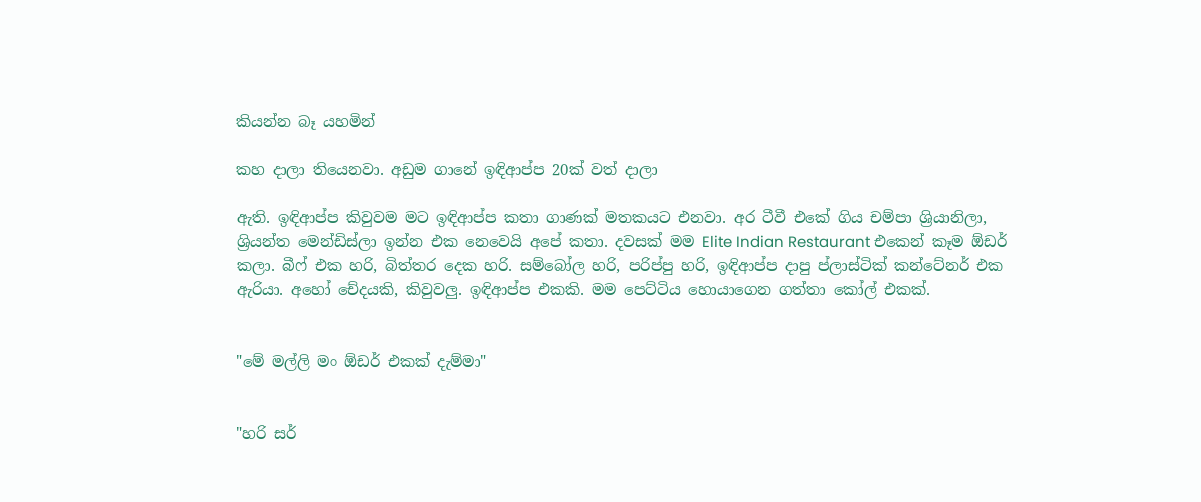කියන්න බෑ යහමින්

කහ දාලා තියෙනවා. අඩුම ගානේ ඉඳිආප්ප 20ක් වත් දාලා

ඇති. ඉඳිආප්ප කිවුවම මට ඉඳිආප්ප කතා ගාණක් මතකයට එනවා. අර ටීවී එකේ ගිය චම්පා ශ්‍රියානිලා, ශ්‍රියන්ත මෙන්ඩිස්ලා ඉන්න එක නෙවෙයි අපේ කතා. දවසක් මම Elite Indian Restaurant එකෙන් කෑම ඕඩර් කලා. බීෆ් එක හරි, බිත්තර දෙක හරි. සම්බෝල හරි, පරිප්පු හරි, ඉඳිආප්ප දාපු ප්ලාස්ටික් කන්ටේනර් එක ඇරියා. අහෝ චේදයකි, කිවුවලු. ඉඳිආප්ප එකකි. මම පෙට්ටිය හොයාගෙන ගත්තා කෝල් එකක්.


"මේ මල්ලි මං ඕඩර් එකක් දැම්මා"


"හරි සර්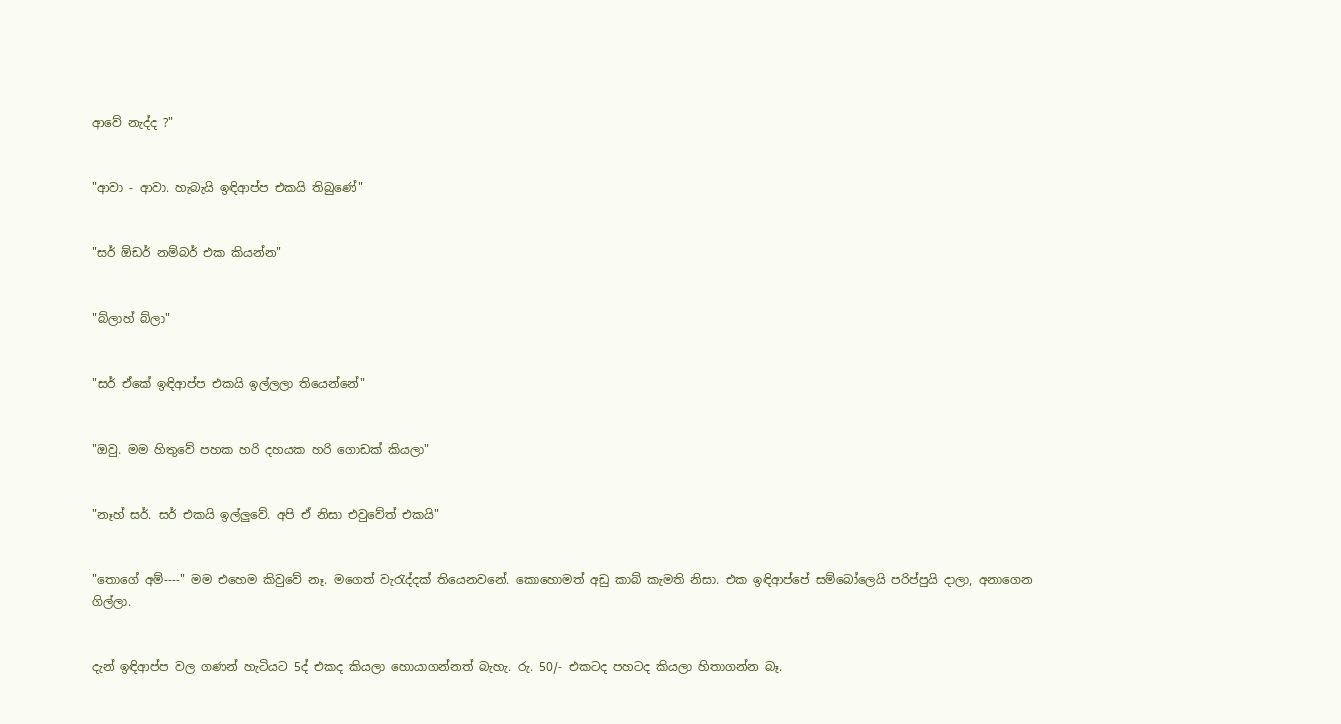ආවේ නැද්ද ?"


"ආවා - ආවා. හැබැයි ඉඳිආප්ප එකයි තිබුණේ"


"සර් ඕඩර් නම්බර් එක කියන්න"


"බ්ලාහ් බ්ලා"


"සර් ඒකේ ඉඳිආප්ප එකයි ඉල්ලලා තියෙන්නේ"


"ඔවු. මම හිතුවේ පහක හරි දහයක හරි ගොඩක් කියලා"


"නෑහ් සර්. සර් එකයි ඉල්ලුවේ. අපි ඒ නිසා එවුවේත් එකයි"


"තොගේ අම්----" මම එහෙම කිවුවේ නෑ. මගෙත් වැරැද්දක් තියෙනවනේ. කොහොමත් අඩු කාබ් කැමති නිසා. එක ඉඳිආප්පේ සම්බෝලෙයි පරිප්පුයි දාලා, අනාගෙන ගිල්ලා.


දැන් ඉඳිආප්ප වල ගණන් හැටියට 5ද් එකද කියලා හොයාගන්නත් බැහැ. රු. 50/- එකටද පහටද කියලා හිතාගන්න බෑ.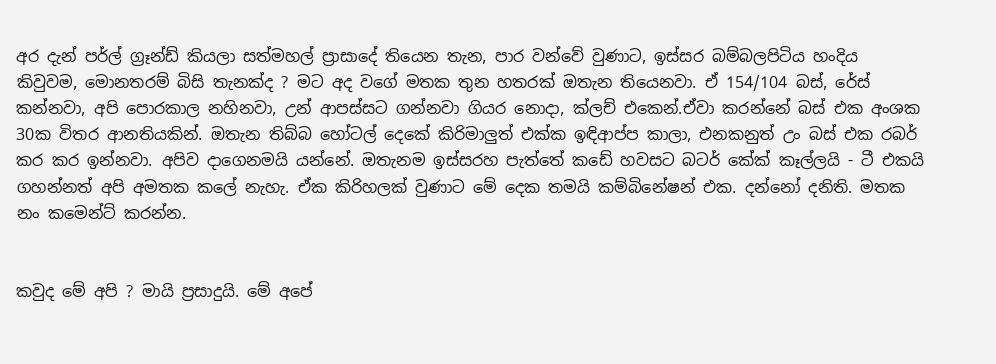අර දැන් පර්ල් ග්‍රෑන්ඩ් කියලා සත්මහල් ප්‍රාසාදේ තියෙන තැන, පාර වන්වේ වුණාට, ඉස්සර බම්බලපිටිය හංදිය කිවුවම, මොනතරම් බිසි තැනක්ද ? මට අද වගේ මතක තුන හතරක් ඔතැන තියෙනවා. ඒ 154/104 බස්, රේස් කන්නවා, අපි පොරකාල නහිනවා, උන් ආපස්සට ගන්නවා ගියර නොදා, ක්ලච් එකෙන්.ඒවා කරන්නේ බස් එක අංශක 30ක විතර ආනතියකින්. ඔතැන තිබ්බ හෝටල් දෙකේ කිරිමාලුත් එක්ක ඉඳිආප්ප කාලා, එනකනුත් උං බස් එක රබර් කර කර ඉන්නවා. අපිව දාගෙනමයි යන්නේ. ඔතැනම ඉස්සරහ පැත්තේ කඩේ හවසට බටර් කේක් කෑල්ලයි - ටී එකයි ගහන්නත් අපි අමතක කලේ නැහැ. ඒක කිරිහලක් වුණාට මේ දෙක තමයි කම්බිනේෂන් එක. දන්නෝ දනිති. මතක නං කමෙන්ට් කරන්න.


කවුද මේ අපි ? මායි ප්‍රසාදුයි. මේ අපේ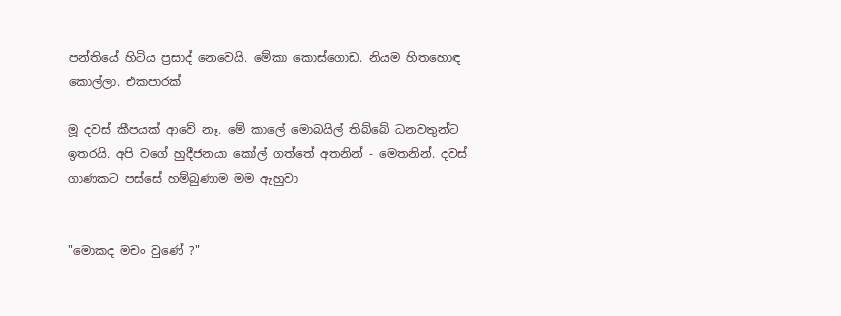පන්තියේ හිටිය ප්‍රසාද් නෙවෙයි. මේකා කොස්ගොඩ. නියම හිතහොඳ කොල්ලා. එකපාරක්

මූ දවස් කීපයක් ආවේ නෑ. මේ කාලේ මොබයිල් තිබ්බේ ධනවතුන්ට ඉතරයි. අපි වගේ හුදීජනයා කෝල් ගත්තේ අතනින් - මෙතනින්. දවස් ගාණකට පස්සේ හම්බුණාම මම ඇහුවා


"මොකද මචං වුණේ ?"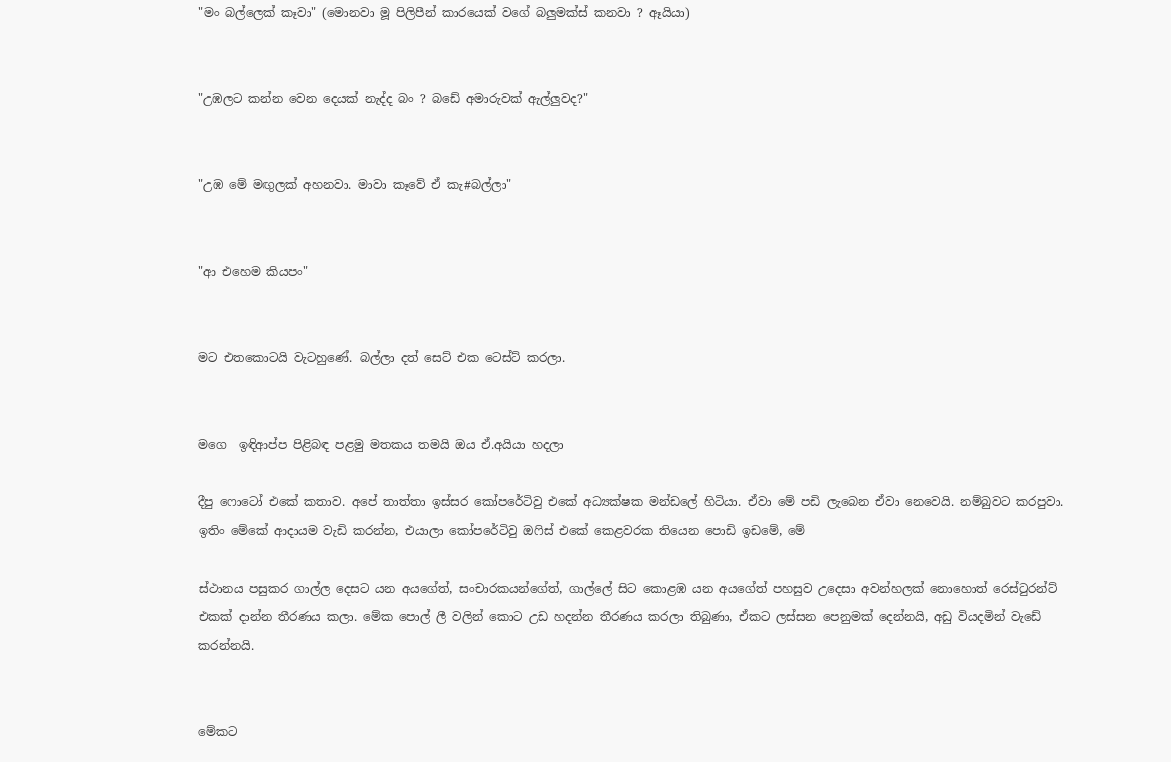"මං බල්ලෙක් කෑවා" (මොනවා මූ පිලිපීන් කාරයෙක් වගේ බලුමක්ස් කනවා ? ඈයියා)


"උඹලට කන්න වෙන දෙයක් නැද්ද බං ? බඩේ අමාරුවක් ඇල්ලුවද?"


"උඹ මේ මඟුලක් අහනවා. මාවා කෑවේ ඒ කැ#බල්ලා"


"ආ එහෙම කියපං"


මට එතකොටයි වැටහුණේ. බල්ලා දත් සෙට් එක ටෙස්ට් කරලා.


මගෙ  ඉඳිආප්ප පිළිබඳ පළමු මතකය තමයි ඔය ඒ.අයියා හදලා

දීපු ෆොටෝ එකේ කතාව. අපේ තාත්තා ඉස්සර කෝපරේටිවු එකේ අධ්‍යක්ෂක මන්ඩලේ හිටියා. ඒවා මේ පඩි ලැබෙන ඒවා නෙවෙයි. නම්බුවට කරපුවා. ඉතිං මේකේ ආදායම වැඩි කරන්න, එයාලා කෝපරේටිවු ඔෆිස් එකේ කෙළවරක තියෙන පොඩි ඉඩමේ, මේ

ස්ථානය පසුකර ගාල්ල දෙසට යන අයගේත්, සංචාරකයන්ගේත්, ගාල්ලේ සිට කොළඹ යන අයගේත් පහසුව උදෙසා අවන්හලක් නොහොත් රෙස්ටුරන්ට් එකක් දාන්න තීරණය කලා. මේක පොල් ලී වලින් කොට උඩ හදන්න තීරණය කරලා තිබුණා, ඒකට ලස්සන පෙනුමක් දෙන්නයි, අඩු වියදමින් වැඩේ කරන්නයි.


මේකට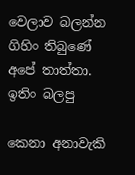වෙලාව බලන්න ගිහිං තිබුණේ අපේ තාත්තා. ඉතිං බලපු

කෙනා අනාවැකි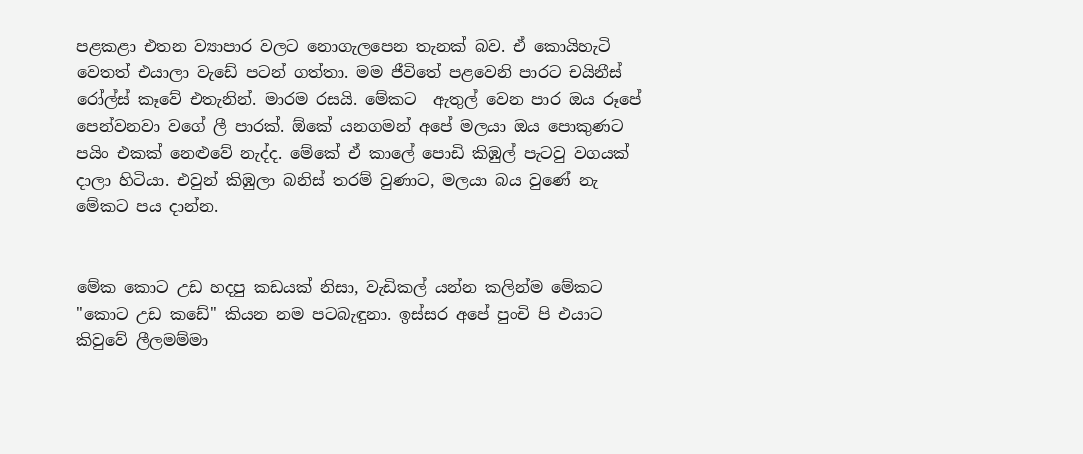පළකළා එතන ව්‍යාපාර වලට නොගැලපෙන තැනක් බව. ඒ කොයිහැටි වෙතත් එයාලා වැඩේ පටන් ගත්තා. මම ජීවිතේ පළවෙනි පාරට චයිනීස් රෝල්ස් කෑවේ එතැනින්. මාරම රසයි. මේකට  ඇතුල් වෙන පාර ඔය රූපේ පෙන්වනවා වගේ ලී පාරක්. ඕකේ යනගමන් අපේ මලයා ඔය පොකුණට පයිං එකක් නෙළුවේ නැද්ද. මේකේ ඒ කාලේ පොඩි කිඹුල් පැටවු වගයක් දාලා හිටියා. එවුන් කිඹුලා බනිස් තරම් වුණාට, මලයා බය වුණේ නැ මේකට පය දාන්න.


මේක කොට උඩ හදපු කඩයක් නිසා, වැඩිකල් යන්න කලින්ම මේකට "කොට උඩ කඩේ" කියන නම පටබැඳුනා. ඉස්සර අපේ පුංචි පි එයාට කිවුවේ ලීලමම්මා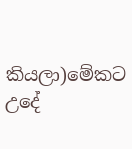කියලා)මේකට උදේ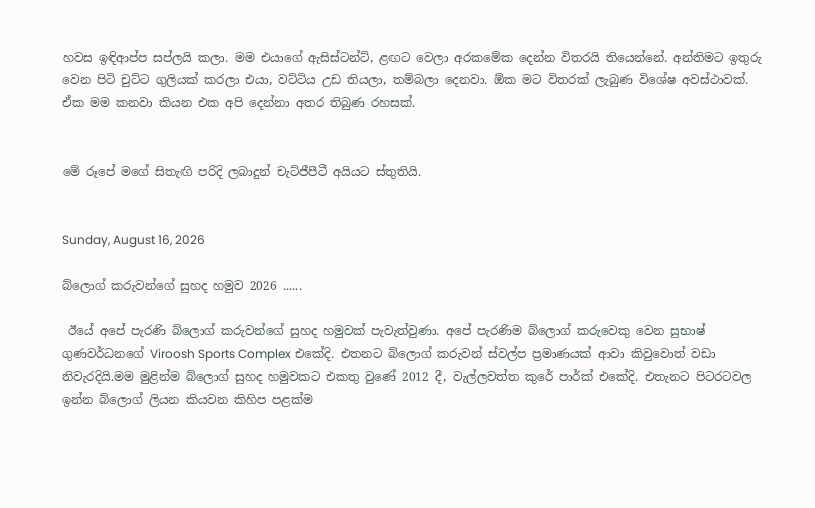හවස ඉඳිආප්ප සප්ලයි කලා. මම එයාගේ ඇසිස්ටන්ට්, ළඟට වෙලා අරකමේක දෙන්න විතරයි තියෙන්නේ. අන්තිමට ඉතුරු වෙන පිටි චුට්ට ගුලියක් කරලා එයා, වට්ටිය උඩ තියලා, තම්බලා දෙනවා. ඕක මට විතරක් ලැබුණ විශේෂ අවස්ථාවක්. ඒක මම කනවා කියන එක අපි දෙන්නා අතර තිබුණ රහසක්.


මේ රූපේ මගේ සිතැඟි පරිදි ලබාදුන් චැට්ජීපීටී අයියට ස්තුතියි.


Sunday, August 16, 2026

බ්ලොග් කරුවන්ගේ සුහද හමුව 2026 ......

 ඊයේ අපේ පැරණි බ්ලොග් කරුවන්ගේ සුහද හමුවක් පැවැත්වුණා. අපේ පැරණිම බ්ලොග් කරුවෙකු වෙන සුභාෂ් ගුණවර්ධනගේ Viroosh Sports Complex එකේදි. එතනට බ්ලොග් කරුවන් ස්වල්ප ප්‍රමාණයක් ආවා කිවුවොත් වඩා නිවැරදියි.මම මුළින්ම බ්ලොග් සුහද හමුවකට එකතු වුණේ 2012 දී, වැල්ලවත්ත කුරේ පාර්ක් එකේදි. එතැනට පිටරටවල ඉන්න බ්ලොග් ලියන කියවන කිහිප පළක්ම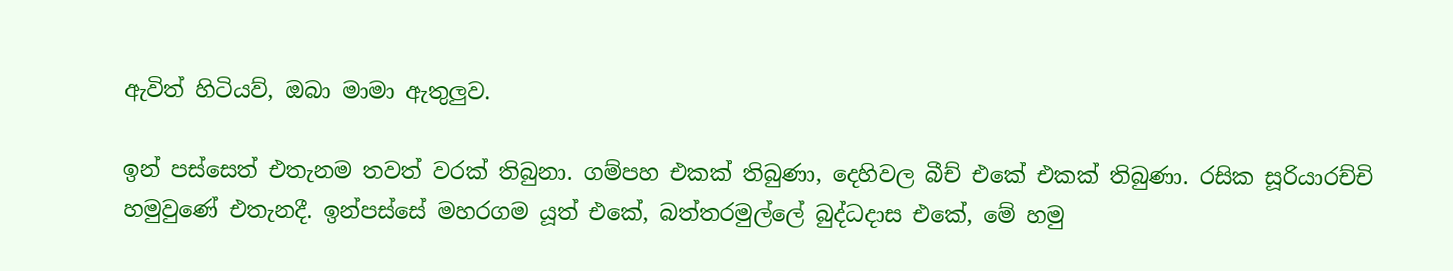ඇවිත් හිටියව්, ඔබා මාමා ඇතුලුව.

ඉන් පස්සෙත් එතැනම තවත් වරක් තිබුනා. ගම්පහ එකක් තිබුණා, දෙහිවල බීච් එකේ එකක් තිබුණා. රසික සූරියාරච්චි හමුවුණේ එතැනදී. ඉන්පස්සේ මහරගම යූත් එකේ, බත්තරමුල්ලේ බුද්ධදාස එකේ, මේ හමු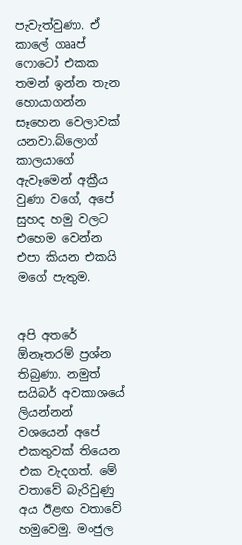පැවැත්වුණා. ඒ කාලේ ගෲප් ෆොටෝ එකක තමන් ඉන්න තැන හොයාගන්න සෑහෙන වෙලාවක් යනවා.බ්ලොග් කාලයාගේ ඇවෑමෙන් අක්‍රීය වුණා වගේ, අපේ සුහද හමු වලට එහෙම වෙන්න එපා කියන එකයි මගේ පැතුම.


අපි අතරේ ඕනෑතරම් ප්‍රශ්න තිබුණා. නමුත් සයිබර් අවකාශයේ ලියන්නන් වශයෙන් අපේ එකතුවක් තියෙන එක වැදගත්. මේ වතාවේ බැරිවුණු අය ඊළඟ වතාවේ හමුවෙමු. මංජුල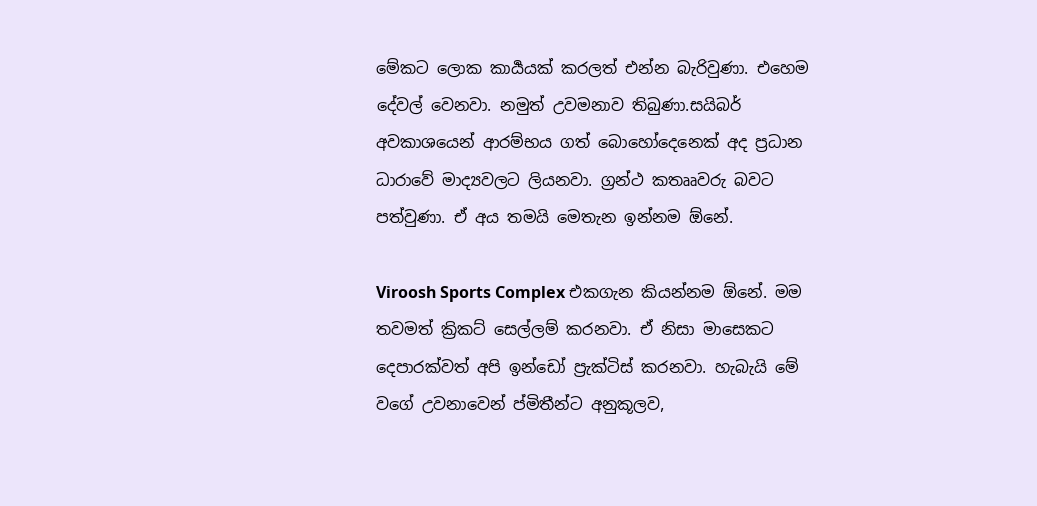මේකට ලොක කාර්‍යයක් කරලත් එන්න බැරිවුණා. එහෙම දේවල් වෙනවා. නමුත් උවමනාව තිබුණා.සයිබර් අවකාශයෙන් ආරම්භය ගත් බොහෝදෙනෙක් අද ප්‍රධාන ධාරාවේ මාද්‍යවලට ලියනවා. ග්‍රන්ථ කතෲවරු බවට පත්වුණා. ඒ අය තමයි මෙතැන ඉන්නම ඕනේ.

Viroosh Sports Complex එකගැන කියන්නම ඕනේ. මම තවමත් ක්‍රිකට් සෙල්ලම් කරනවා. ඒ නිසා මාසෙකට දෙපාරක්වත් අපි ඉන්ඩෝ ප්‍රැක්ටිස් කරනවා. හැබැයි මේ වගේ උවනාවෙන් ප්‍මිතීන්ට අනුකූලව,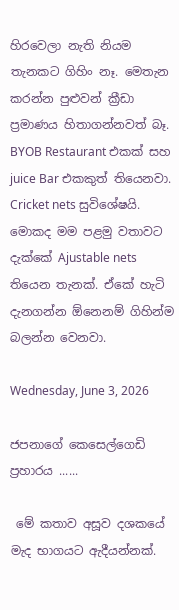හිරවෙලා නැති නියම තැනකට ගිහිං නෑ. මෙතැන කරන්න පුළුවන් ක්‍රීඩා ප්‍රමාණය හිතාගන්නවත් බෑ. BYOB Restaurant එකක් සහ juice Bar එකකුත් තියෙනවා.  Cricket nets සුවිශේෂයි. මොකද මම පළමු වතාවට දැක්කේ Ajustable nets තියෙන තැනක්. ඒකේ හැටි දැනගන්න ඕනෙනම් ගිහින්ම බලන්න වෙනවා.

Wednesday, June 3, 2026

ජපනාගේ කෙසෙල්ගෙඩි ප්‍රහාරය ......

 මේ කතාව අසූව දශකයේ මැද භාගයට ඇදීයන්නක්.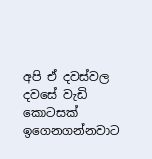අපි ඒ දවස්වල දවසේ වැඩි කොටසක් ඉගෙනගන්නවාට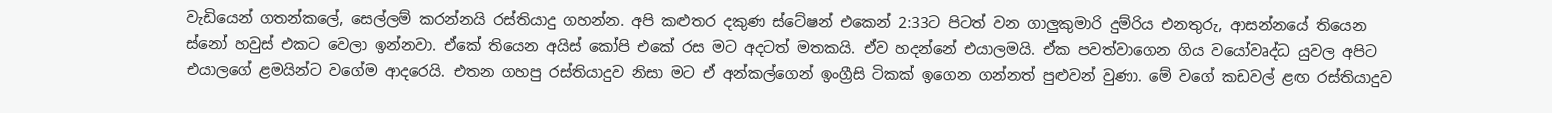වැඩියෙන් ගතන්කලේ, සෙල්ලම් කරන්නයි රස්තියාදු ගහන්න. අපි කළුතර දකුණ ස්ටේෂන් එකෙන් 2:33ට පිටත් වන ගාලුකුමාරි දුම්රිය එනතුරු, ආසන්නයේ තියෙන ස්නෝ හවුස් එකට වෙලා ඉන්නවා. ඒකේ තියෙන අයිස් කෝපි එකේ රස මට අදටත් මතකයි. ඒව හදන්නේ එයාලමයි. ඒක පවත්වාගෙන ගිය වයෝවෘද්ධ යුවල අපිට එයාලගේ ළමයින්ට වගේම ආදරෙයි. එතන ගහපු රස්තියාදුව නිසා මට ඒ අන්කල්ගෙන් ඉංග්‍රීසි ටිකක් ඉගෙන ගන්නත් පුළුවන් වුණා. මේ වගේ කඩවල් ළඟ රස්තියාදුව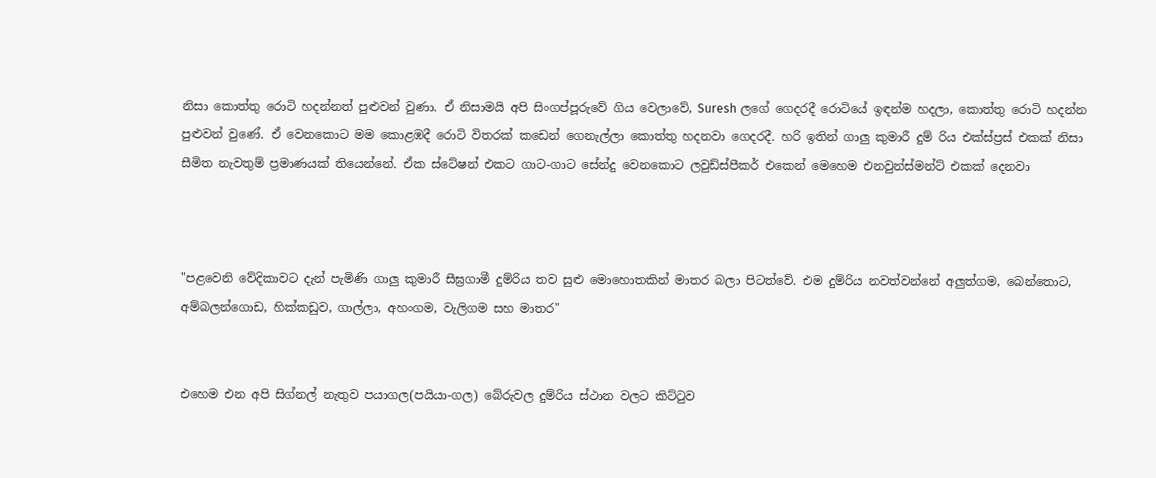නිසා කොත්තු රොටි හදන්නත් පුළුවන් වුණා. ඒ නිසාමයි අපි සිංගප්පූරුවේ ගිය වෙලාවේ, Suresh ලගේ ගෙදරදී රොටියේ ඉඳන්ම හදලා, කොත්තු රොටි හදන්න පුළුවන් වුණේ. ඒ වෙනකොට මම කොළඹදී රොටි විතරක් කඩෙන් ගෙනැල්ලා කොත්තු හදනවා ගෙදරදී. හරි ඉතින් ගාලු කුමාරී දුම් රිය එක්ස්ප්‍රස් එකක් නිසා සීමිත නැවතුම් ප්‍රමාණයක් තියෙන්නේ. ඒක ස්ටේෂන් එකට ගාට-ගාට සේන්දු වෙනකොට ලවුඩ්ස්පීකර් එකෙන් මෙහෙම එනවුන්ස්මන්ට් එකක් දෙනවා



"පළවෙනි වේදිකාවට දැන් පැමිණි ගාලු කුමාරී සීඝ්‍රගාමී දුම්රිය තව සුළු මොහොතකින් මාතර බලා පිටත්වේ. එම දුම්රිය නවත්වන්නේ අලුත්ගම, බෙන්තොට, අම්බලන්ගොඩ, හික්කඩුව, ගාල්ලා, අහංගම, වැලිගම සහ මාතර"


එහෙම එන අපි සිග්නල් නැතුව පයාගල(පයියා-ගල) බේරුවල දුම්රිය ස්ථාන වලට කිට්ටුව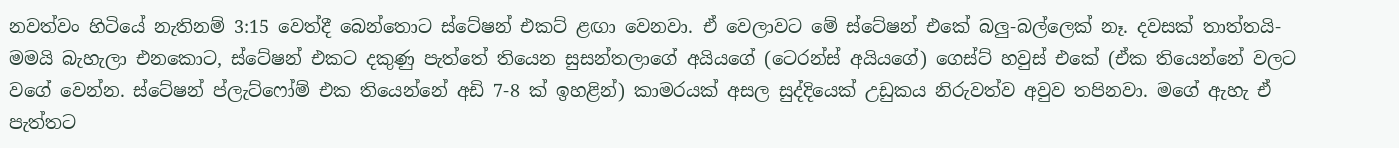නවත්වං හිටියේ නැතිනම් 3:15 වෙත්දී බෙන්තොට ස්ටේෂන් එකට් ළඟා වෙනවා. ඒ වෙලාවට මේ ස්ටේෂන් එකේ බලු-බල්ලෙක් නෑ. දවසක් තාත්තයි-මමයි බැහැලා එනකොට, ස්ටේෂන් එකට දකුණු පැත්තේ තියෙන සුසන්තලාගේ අයියගේ (ටෙරන්ස් අයියගේ) ගෙස්ට් හවුස් එකේ (ඒක තියෙන්නේ වලට වගේ වෙන්න. ස්ටේෂන් ප්ලැට්ෆෝම් එක තියෙන්නේ අඩි 7-8 ක් ඉහළින්) කාමරයක් අසල සුද්දියෙක් උඩුකය නිරුවත්ව අවුව තපිනවා. මගේ ඇහැ ඒ පැත්තට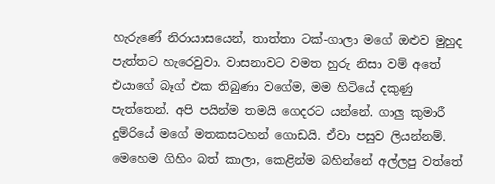හැරුණේ නිරායාසයෙන්, තාත්තා ටක්-ගාලා මගේ ඔළුව මුහුද පැත්තට හැරෙවුවා. වාසනාවට වමත හුරු නිසා වම් අතේ එයාගේ බෑග් එක තිබුණා වගේම, මම හිටියේ දකුණු පැත්තෙන්. අපි පයින්ම තමයි ගෙදරට යන්නේ. ගාලු කුමාරී දුම්රියේ මගේ මතකසටහන් ගොඩයි. ඒවා පසුව ලියන්නම්. මෙහෙම ගිහිං බත් කාලා, කෙළින්ම බහින්නේ අල්ලපු වත්තේ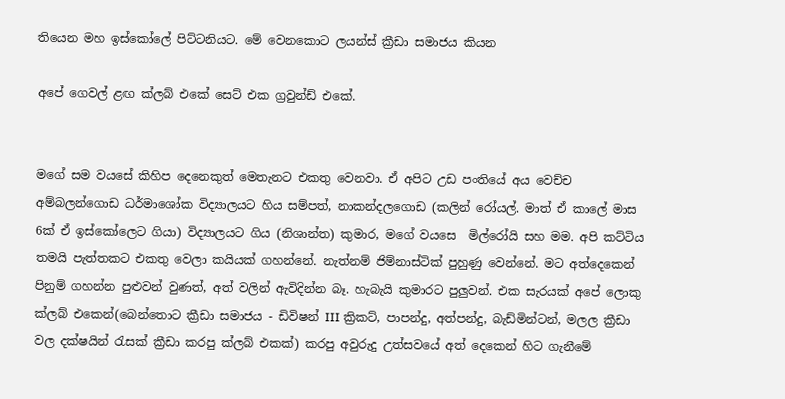තියෙන මහ ඉස්කෝලේ පිට්ටනියට. මේ වෙනකොට ලයන්ස් ක්‍රීඩා සමාජය කියන

අපේ ගෙවල් ළඟ ක්ලබ් එකේ සෙට් එක ග්‍රවුන්ඩ් එකේ.


මගේ සම වයසේ කිහිප දෙනෙකුත් මෙතැනට එකතු වෙනවා. ඒ අපිට උඩ පංතියේ අය වෙච්ච අම්බලන්ගොඩ ධර්මාශෝක විද්‍යාලයට හිය සම්පත්, නාකන්දලගොඩ (කලින් රෝයල්. මාත් ඒ කාලේ මාස 6ක් ඒ ඉස්කෝලෙට ගියා) විද්‍යාලයට ගිය (නිශාන්ත) කුමාර, මගේ වයසෙ  මිල්රෝයි සහ මම. අපි කට්ටිය තමයි පැත්තකට එකතු වෙලා කයියක් ගහන්නේ. නැත්නම් ජිම්නාස්ටික් පුහුණු වෙන්නේ. මට අත්දෙකෙන් පිනුම් ගහන්න පුළුවන් වුණත්, අත් වලින් ඇවිදින්න බෑ. හැබැයි කුමාරට පුලුවන්. එක සැරයක් අපේ ලොකු ක්ලබ් එකෙන්(බෙන්තොට ක්‍රීඩා සමාජය - ඩිවිෂන් III ක්‍රිකට්, පාපන්දු, අත්පන්දු, බැඩ්මින්ටන්, මලල ක්‍රීඩා වල දක්ෂයින් රැසක් ක්‍රීඩා කරපු ක්ලබ් එකක්) කරපු අවුරුදු උත්සවයේ අත් දෙකෙන් හිට ගැනීමේ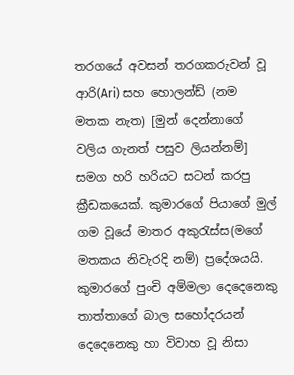තරගයේ අවසන් තරගකරුවන් වූ ආරි(Ari) සහ හොලන්ඩ් (නම මතක නැත) [මුන් දෙන්නාගේ වලිය ගැනත් පසුව ලියන්නම්] සමග හරි හරියට සටන් කරපු ක්‍රීඩකයෙක්. කුමාරගේ පියාගේ මුල් ගම වූයේ මාතර අකුරැස්ස(මගේ මතකය නිවැරදි නම්) ප්‍රදේශයයි. කුමාරගේ පුංචි අම්මලා දෙදෙනෙකු තාත්තාගේ බාල සහෝදරයන් දෙදෙනෙකු හා විවාහ වූ නිසා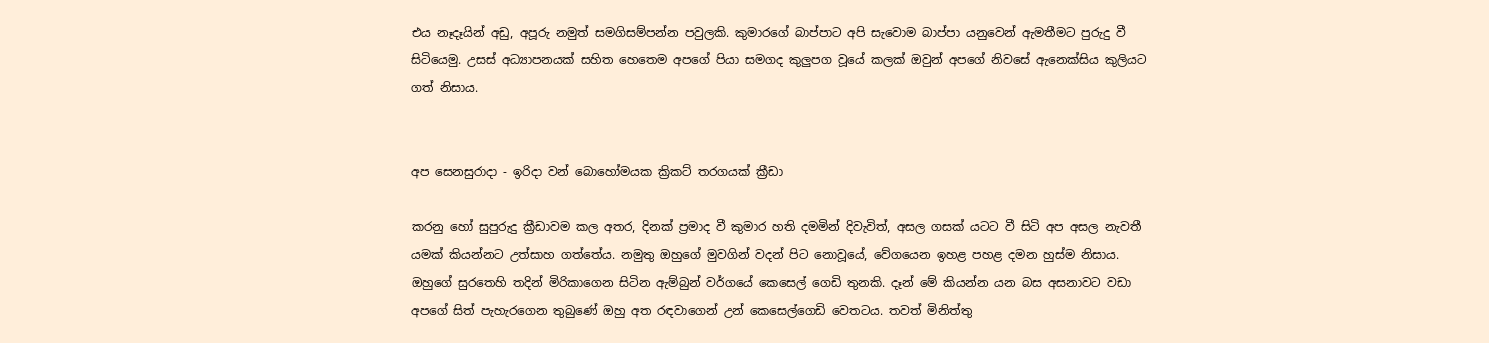එය නෑදෑයින් අඩු, අපූරු නමුත් සමගිසම්පන්න පවුලකි. කුමාරගේ බාප්පාට අපි සැවොම බාප්පා යනුවෙන් ඇමතීමට පුරුදු වී සිටියෙමු. උසස් අධ්‍යාපනයක් සහිත හෙතෙම අපගේ පියා සමගද කුලුපග වූයේ කලක් ඔවුන් අපගේ නිවසේ ඇනෙක්සිය කුලියට ගත් නිසාය.


අප සෙනසුරාදා - ඉරිදා වන් බොහෝමයක ක්‍රිකට් තරගයක් ක්‍රීඩා

කරනු හෝ සුපුරුදු ක්‍රීඩාවම කල අතර, දිනක් ප්‍රමාද වී කුමාර හති දමමින් දිවැවිත්, අසල ගසක් යටට වී සිටි අප අසල නැවතී යමක් කියන්නට උත්සාහ ගත්තේය. නමුතු ඔහුගේ මුවගින් වදන් පිට නොවූයේ, වේගයෙන ඉහළ පහළ දමන හුස්ම නිසාය. ඔහුගේ සුරතෙහි තදින් මිරිකාගෙන සිටින ඇම්බුන් වර්ගයේ කෙසෙල් ගෙඩි තුනකි. දෑන් මේ කියන්න යන බස අසනාවට වඩා අපගේ සිත් පැහැරගෙන තුබුණේ ඔහු අත රඳවාගෙන් උන් කෙසෙල්ගෙඩි වෙතටය. තවත් මිනිත්තු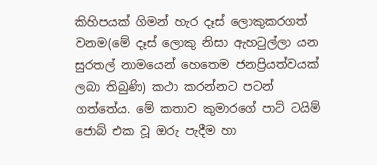කිහිපයක් ගිමන් හැර දෑස් ලොකුකරගත් වනම(මේ දෑස් ලොකු නිසා ඇහටුල්ලා යන සුරතල් නාමයෙන් හෙතෙම ජනප්‍රියත්වයක් ලබා තිබුණි) කථා කරන්නට පටන් ගත්තේය. මේ කතාව කුමාරගේ පාට් ටයිම් ජොබ් එක වූ ඔරු පැදීම හා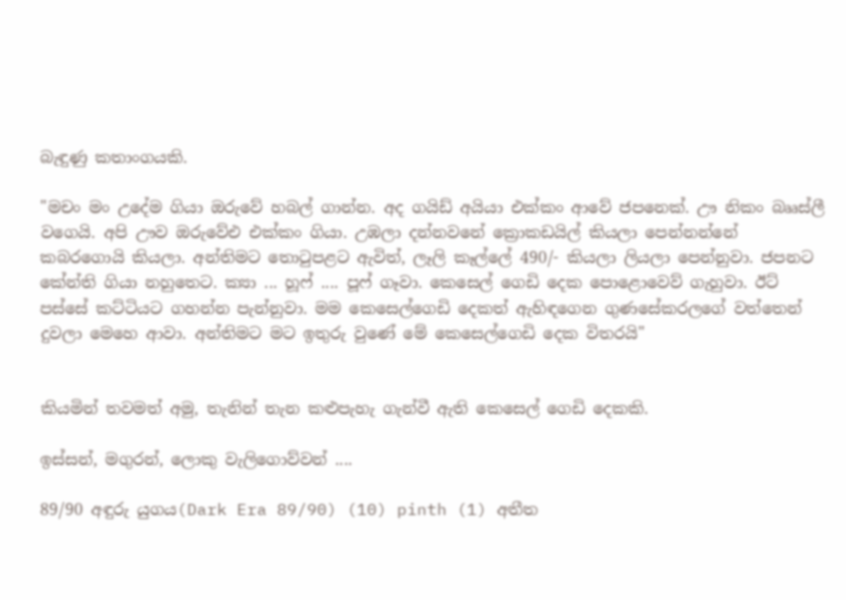බැඳුණු කතාංගයකි.

"මචං මං උදේම ගියා ඔරුවේ හබල් ගාන්න. අද ගයිඩ් අයියා එක්කං ආවේ ජපනෙක්. ඌ නිකං බෲස්ලී වගෙයි. අපි ඌව ඔරුවේඑ එක්කං ගියා. උඹලා දන්නවනේ ක්‍රොකඩයිල් කියලා පෙන්නන්නේ කබරගොයි කියලා. අන්තිමට තොටුපළට ඇවිත්, ලෑලි කෑල්ලේ 490/- කියලා ලියලා පෙන්නුවා. ජපනට කේන්ති ගියා නහුතෙට. ක්‍යා ... හූෆ් .... පූෆ් ගෑවා. කෙසෙල් ගෙඩි දෙක පොළොවෙව් ගැහුවා. ඊට් පස්සේ කට්ටියට ගහන්න පැන්නුවා. මම කෙසෙල්ගෙඩි දෙකත් ඇහිඳගෙන ගුණසේකරලගේ වත්තෙන් දුවලා මෙහෙ ආවා. අන්තිමට මට ඉතුරු වුණේ මේ කෙසෙල්ගෙඩි දෙක විතරයි"


කියමින් තවමත් අමු, තැනින් තැන කළුපැහැ ගැන්වී ඇති කෙසෙල් ගෙඩි දෙකකි.

ඉස්සන්, මගුරන්, ලොකු වැලිගොව්වන් ....

89/90 අඳුරු යුගය(Dark Era 89/90) (10) pinth (1) අතීත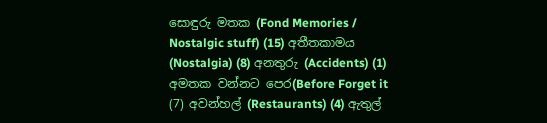සොඳුරු මතක (Fond Memories / Nostalgic stuff) (15) අතීතකාමය (Nostalgia) (8) අනතුරු (Accidents) (1) අමතක වන්නට පෙර(Before Forget it (7) අවන්හල් (Restaurants) (4) ඇතුල්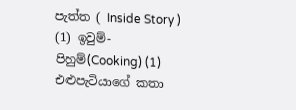පැත්ත ( Inside Story ) (1) ඉවුම්-පිහුම්(Cooking) (1) එළුපැටියාගේ කතා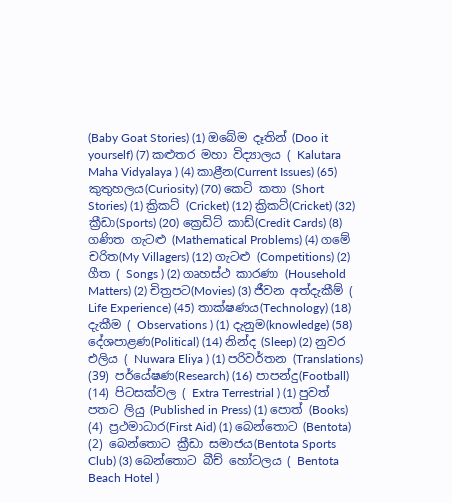(Baby Goat Stories) (1) ඔබේම දෑතින් (Doo it yourself) (7) කළුතර මහා විද්‍යාලය ( Kalutara Maha Vidyalaya ) (4) කාළීන(Current Issues) (65) කුතුහලය(Curiosity) (70) කෙටි කතා (Short Stories) (1) ක්‍රිකට් (Cricket) (12) ක්‍රිකට්(Cricket) (32) ක්‍රීඩා(Sports) (20) ක්‍රෙඩිට් කාඩ්(Credit Cards) (8) ගණිත ගැටළු (Mathematical Problems) (4) ගමේ චරිත(My Villagers) (12) ගැටළු (Competitions) (2) ගීත ( Songs ) (2) ගෘහස්ථ කාරණා (Household Matters) (2) චිත්‍රපට(Movies) (3) ජීවන අත්දැකීම් ( Life Experience) (45) තාක්ෂණය(Technology) (18) දැකීම ( Observations ) (1) දැනුම(knowledge) (58) දේශපාළණ(Political) (14) නින්ද (Sleep) (2) නුවර එලිය ( Nuwara Eliya ) (1) පරිවර්තන (Translations) (39) පර්යේෂණ(Research) (16) පාපන්දු(Football) (14) පිටසක්වල ( Extra Terrestrial ) (1) පුවත් පතට ලියු (Published in Press) (1) පොත් (Books) (4) ප්‍රථමාධාර(First Aid) (1) බෙන්තොට (Bentota) (2) බෙන්තොට ක්‍රීඩා සමාජය(Bentota Sports Club) (3) බෙන්තොට බීච් හෝටලය ( Bentota Beach Hotel )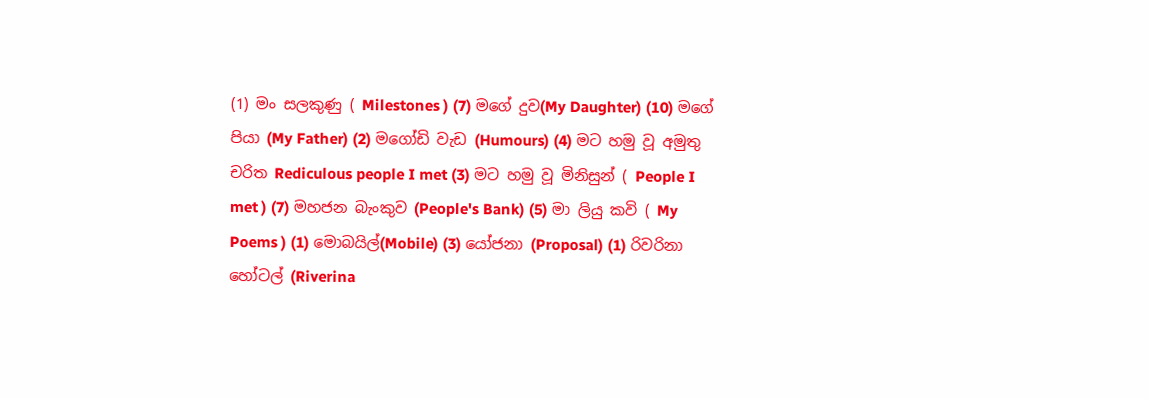(1) මං සලකුණු ( Milestones ) (7) මගේ දුව(My Daughter) (10) මගේ පියා (My Father) (2) මගෝඩි වැඩ (Humours) (4) මට හමු වූ අමුතු චරිත Rediculous people I met (3) මට හමු වූ මිනිසුන් ( People I met ) (7) මහජන බැංකුව (People's Bank) (5) මා ලියු කවි ( My Poems ) (1) මොබයිල්(Mobile) (3) යෝජනා (Proposal) (1) රිවරිනා හෝටල් (Riverina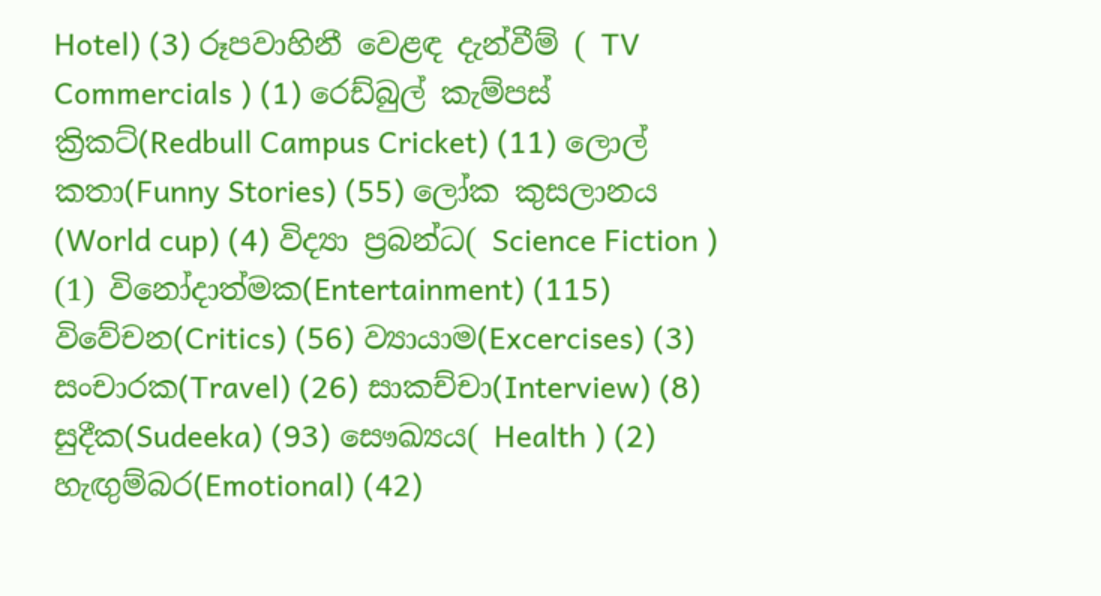Hotel) (3) රූපවාහිනී වෙළඳ දැන්වීම් ( TV Commercials ) (1) රෙඩ්බුල් කැම්පස් ක්‍රිකට්(Redbull Campus Cricket) (11) ලොල් කතා(Funny Stories) (55) ලෝක කුසලානය (World cup) (4) විද්‍යා ප්‍රබන්ධ( Science Fiction ) (1) විනෝදාත්මක(Entertainment) (115) විවේචන(Critics) (56) ව්‍යායාම(Excercises) (3) සංචාරක(Travel) (26) සාකච්චා(Interview) (8) සුදීක(Sudeeka) (93) සෞඛ්‍යය( Health ) (2) හැඟුම්බර(Emotional) (42)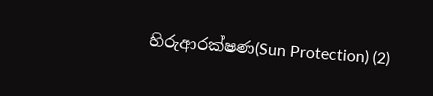හිරුආරක්ෂණ(Sun Protection) (2)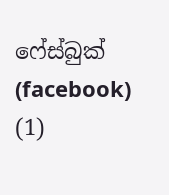ෆේස්බුක් (facebook) (1)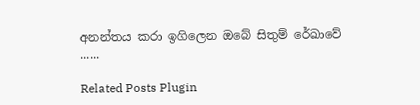අනන්තය කරා ඉගිලෙන ඔබේ සිතුම් රේඛාවේ ......

Related Posts Plugin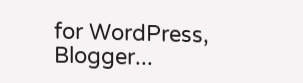for WordPress, Blogger...